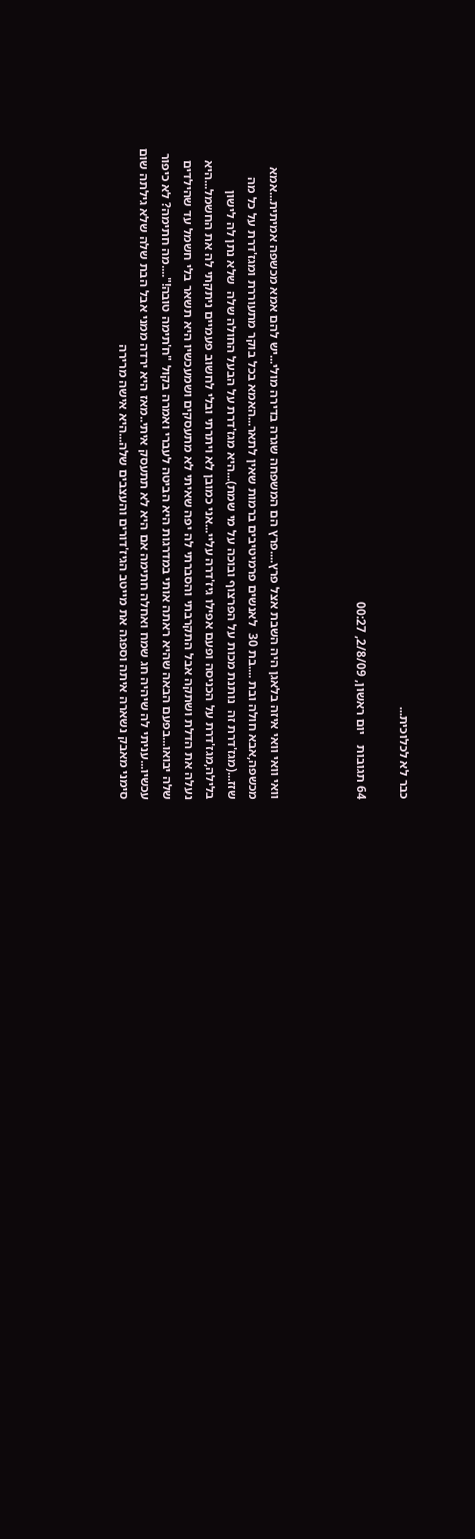כבר לא לכלוכית...

64 תגובות   יום ראשון, 2/8/09, 00:27



וואי וואי וואי איזה בלאגן היה השבת אצל פרץ....פרץ הם המשפחה שגרה בדירה מולי...יש להם אמא מכשפה אמיתית...אמא מכשפה,אבא חולה ובת ....בת 30  לאנשים פרמיטיבים ברמות שאין לתאר...האמא בכל בוקר מתעוררת ומגז'דרת על כל מה שזז...(מגז'דרת זה  נותנת מכות על הפרצוף ובוכה על מי שמת)...היא מגז'דרת על הבעל החולה שלה  שלא נתן לה לישון בלילה,מגז'דרת על הכניסה ופעם אפילו גיז'דרה עליי...אני כמובן לא ויתרתי ובלי לחשוב פעמיים ניתקתי לה את החשמל...היא נעלה את הדלת ושתקה אבל התקרבתי והסברתי לה יפה שאיתי לא מתעסקים ושמעכשיו היא תשאר בלי חשמל עד שהילדים שלה יבואו...בפעם הבאה שהיא ראתה אותי במדרגות היא הביטה לעברי ואמרה בקול "ח'תימה טובה!"....מה חתימה? לא כיפור עכשיו...עניתי לה שיהיה חג שמח ואחלה חתימה אם היא לא תתעסק איתי..מאז היא ירדה ממני אבל הבת שלה שלא גילתה שום סימני מאבק נשארה איתה וספגה את מייטב הגיז'דורים והעצבים שלה...היא אישה מרירה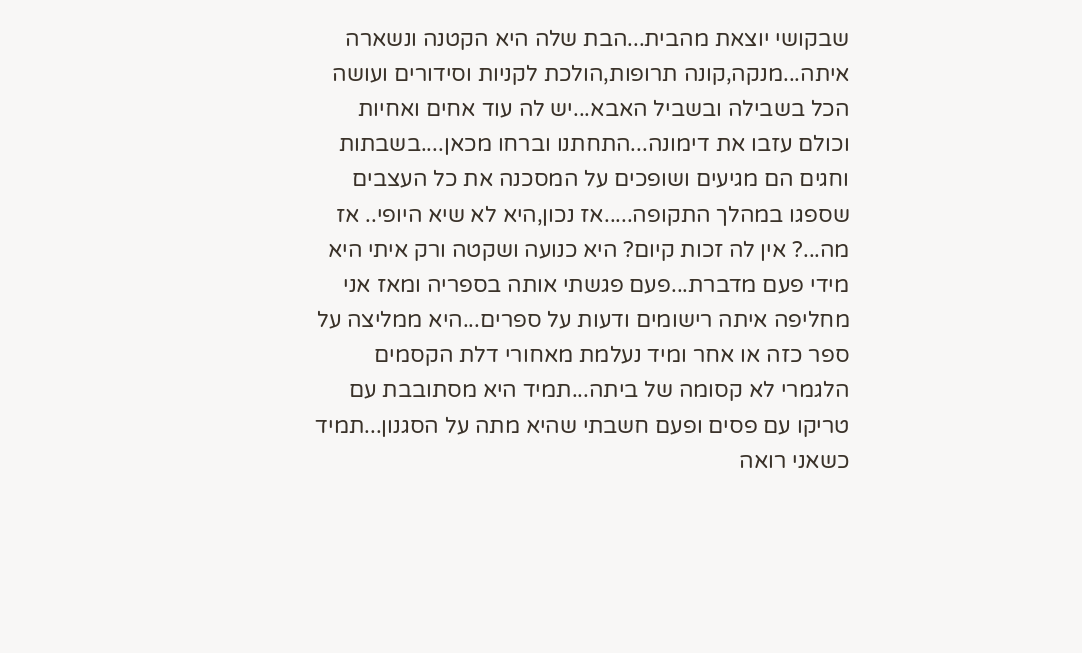שבקושי יוצאת מהבית...הבת שלה היא הקטנה ונשארה איתה...מנקה,קונה תרופות,הולכת לקניות וסידורים ועושה הכל בשבילה ובשביל האבא...יש לה עוד אחים ואחיות וכולם עזבו את דימונה...התחתנו וברחו מכאן....בשבתות וחגים הם מגיעים ושופכים על המסכנה את כל העצבים שספגו במהלך התקופה.....אז נכון,היא לא שיא היופי.. אז מה...? אין לה זכות קיום? היא כנועה ושקטה ורק איתי היא מידי פעם מדברת...פעם פגשתי אותה בספריה ומאז אני מחליפה איתה רישומים ודעות על ספרים...היא ממליצה על ספר כזה או אחר ומיד נעלמת מאחורי דלת הקסמים הלגמרי לא קסומה של ביתה...תמיד היא מסתובבת עם טריקו עם פסים ופעם חשבתי שהיא מתה על הסגנון...תמיד כשאני רואה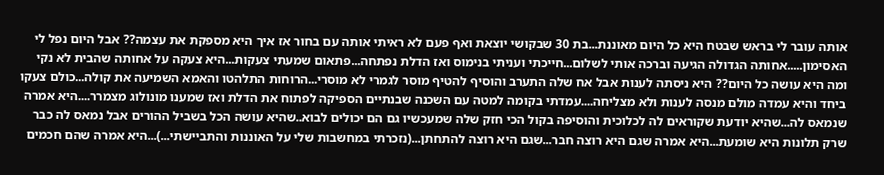אותה עובר לי בראש שבטח היא כל היום מאוננת...בת 30 שבקושי יוצאת ואף פעם לא ראיתי אותה עם בחור אז איך היא מספקת את עצמה?? אבל היום נפל לי האסימון.....אחותה הגדולה הגיעה וברכה אותי לשלום...חייכתי ועניתי בנימוס ואז הדלת נפתחה...פתאום שמעתי צעקות...היא צעקה על אחותה שהבית לא נקי ומה היא עושה כל היום?? היא ניסתה לענות אבל אח שלה התערב והוסיף להטיף מוסר לגמרי לא מוסרי...הרוחות התלהטו והאמא השמיעה את קולה...כולם צעקו ביחד והיא עמדה מולם מנסה לענות ולא מצליחה....עמדתי בקומה למטה עם השכנה שבנתיים הספיקה לפתוח את הדלת ואז שמענו מונולוג מצמרר....היא אמרה שנמאס לה...שהיא יודעת שקוראים לה לכלוכית והוסיפה בקול הכי חזק שלה שמעכשיו גם הם יכולים לבוא..שהיא עושה הכל בשביל ההורים אבל נמאס לה כבר שרק תלונות היא שומעת...היא אמרה שגם היא רוצה חבר...שגם היא רוצה להתחתן...(נזכרתי במחשבות שלי על האוננות והתביישתי...)...היא אמרה שהם חכמים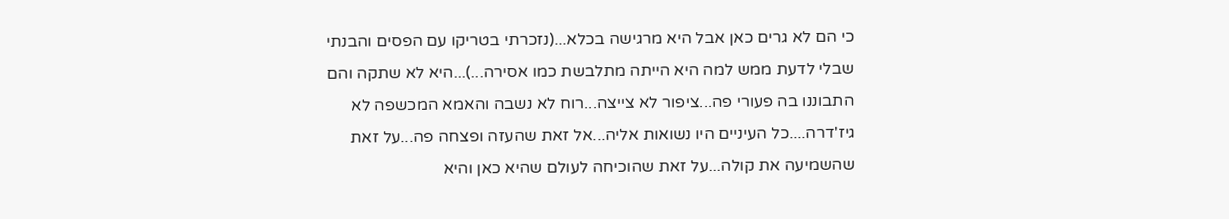כי הם לא גרים כאן אבל היא מרגישה בכלא...(נזכרתי בטריקו עם הפסים והבנתי שבלי לדעת ממש למה היא הייתה מתלבשת כמו אסירה...)...היא לא שתקה והם התבוננו בה פעורי פה...ציפור לא צייצה...רוח לא נשבה והאמא המכשפה לא גיז'דרה....כל העיניים היו נשואות אליה...אל זאת שהעזה ופצחה פה...על זאת שהשמיעה את קולה...על זאת שהוכיחה לעולם שהיא כאן והיא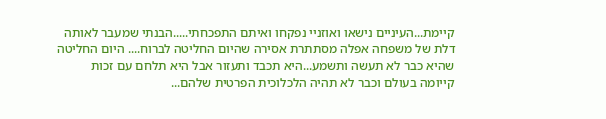קיימת...העיניים נישאו ואוזניי נפקחו ואיתם התפכחתי.....הבנתי שמעבר לאותה דלת של משפחה אפלה מסתתרת אסירה שהיום החליטה לברוח.... היום החליטה שהיא כבר לא תעשה ותשמע...היא תכבד ותעזור אבל היא תלחם עם זכות קייומה בעולם וכבר לא תהיה הלכלוכית הפרטית שלהם...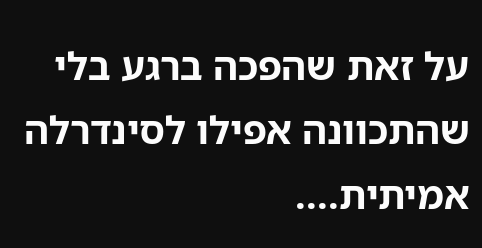על זאת שהפכה ברגע בלי שהתכוונה אפילו לסינדרלה אמיתית....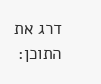דרג את התוכן: